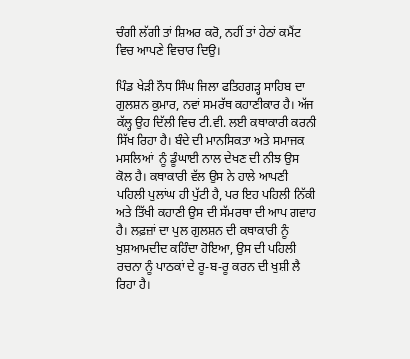ਚੰਗੀ ਲੱਗੀ ਤਾਂ ਸ਼ਿਅਰ ਕਰੋ, ਨਹੀਂ ਤਾਂ ਹੇਠਾਂ ਕਮੈਂਟ ਵਿਚ ਆਪਣੇ ਵਿਚਾਰ ਦਿਉ।

ਪਿੰਡ ਖੇੜੀ ਨੌਧ ਸਿੰਘ ਜਿਲਾ ਫਤਿਹਗੜ੍ਹ ਸਾਹਿਬ ਦਾ ਗੁਲਸ਼ਨ ਕੁਮਾਰ, ਨਵਾਂ ਸਮਰੱਥ ਕਹਾਣੀਕਾਰ ਹੈ। ਅੱਜ ਕੱਲ੍ਹ ਉਹ ਦਿੱਲੀ ਵਿਚ ਟੀ.ਵੀ. ਲਈ ਕਥਾਕਾਰੀ ਕਰਨੀ ਸਿੱਖ ਰਿਹਾ ਹੈ। ਬੰਦੇ ਦੀ ਮਾਨਸਿਕਤਾ ਅਤੇ ਸਮਾਜਕ ਮਸਲਿਆਂ  ਨੂੰ ਡੂੰਘਾਈ ਨਾਲ ਦੇਖਣ ਦੀ ਨੀਝ ਉਸ ਕੋਲ ਹੈ। ਕਥਾਕਾਰੀ ਵੱਲ ਉਸ ਨੇ ਹਾਲੇ ਆਪਣੀ ਪਹਿਲੀ ਪੁਲਾਂਘ ਹੀ ਪੁੱਟੀ ਹੈ, ਪਰ ਇਹ ਪਹਿਲੀ ਨਿੱਕੀ ਅਤੇ ਤਿੱਖੀ ਕਹਾਣੀ ਉਸ ਦੀ ਸੱਮਰਥਾ ਦੀ ਆਪ ਗਵਾਹ ਹੈ। ਲਫ਼ਜ਼ਾਂ ਦਾ ਪੁਲ ਗੁਲਸ਼ਨ ਦੀ ਕਥਾਕਾਰੀ ਨੂੰ ਖੁਸ਼ਆਮਦੀਦ ਕਹਿੰਦਾ ਹੋਇਆ, ਉਸ ਦੀ ਪਹਿਲੀ ਰਚਨਾ ਨੂੰ ਪਾਠਕਾਂ ਦੇ ਰੂ-ਬ-ਰੂ ਕਰਨ ਦੀ ਖੁਸ਼ੀ ਲੈ ਰਿਹਾ ਹੈ।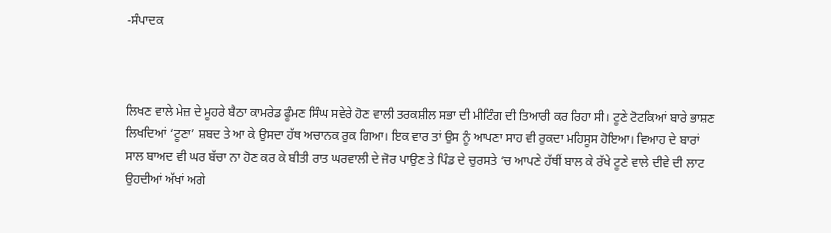-ਸੰਪਾਦਕ



ਲਿਖਣ ਵਾਲੇ ਮੇਜ਼ ਦੇ ਮੂਹਰੇ ਬੈਠਾ ਕਾਮਰੇਡ ਫੂੰਮਣ ਸਿੰਘ ਸਵੇਰੇ ਹੋਣ ਵਾਲੀ ਤਰਕਸ਼ੀਲ ਸਭਾ ਦੀ ਮੀਟਿੰਗ ਦੀ ਤਿਆਰੀ ਕਰ ਰਿਹਾ ਸੀ। ਟੂਣੇ ਟੋਟਕਿਆਂ ਬਾਰੇ ਭਾਸ਼ਣ ਲਿਖਦਿਆਂ ‘ਟੂਣਾ’ ਸ਼ਬਦ ਤੇ ਆ ਕੇ ਉਸਦਾ ਹੱਥ ਅਚਾਨਕ ਰੁਕ ਗਿਆ। ਇਕ ਵਾਰ ਤਾਂ ਉਸ ਨੂੰ ਆਪਣਾ ਸਾਹ ਵੀ ਰੁਕਦਾ ਮਹਿਸੂਸ ਹੋਇਆ। ਵਿਆਹ ਦੇ ਬਾਰਾਂ ਸਾਲ ਬਾਅਦ ਵੀ ਘਰ ਬੱਚਾ ਨਾ ਹੋਣ ਕਰ ਕੇ ਬੀਤੀ ਰਾਤ ਘਰਵਾਲੀ ਦੇ ਜੋਰ ਪਾਉਣ ਤੇ ਪਿੰਡ ਦੇ ਚੁਰਸਤੇ ‘ਚ ਆਪਣੇ ਹੱਥੀਂ ਬਾਲ ਕੇ ਰੱਖੇ ਟੂਣੇ ਵਾਲੇ ਦੀਵੇ ਦੀ ਲਾਟ ਉਹਦੀਆਂ ਅੱਖਾਂ ਅਗੇ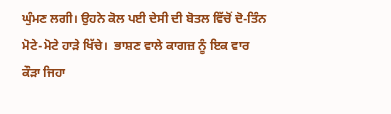ਘੁੰਮਣ ਲਗੀ। ਉਹਨੇ ਕੋਲ ਪਈ ਦੇਸੀ ਦੀ ਬੋਤਲ ਵਿੱਚੋਂ ਦੋ-ਤਿੰਨ ਮੋਟੇ-ਮੋਟੇ ਹਾੜੇ ਖਿੱਚੇ।  ਭਾਸ਼ਣ ਵਾਲੇ ਕਾਗਜ਼ ਨੂੰ ਇਕ ਵਾਰ ਕੌੜਾ ਜਿਹਾ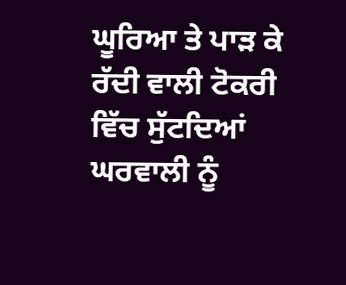ਘੂਰਿਆ ਤੇ ਪਾੜ ਕੇ ਰੱਦੀ ਵਾਲੀ ਟੋਕਰੀ ਵਿੱਚ ਸੁੱਟਦਿਆਂ ਘਰਵਾਲੀ ਨੂੰ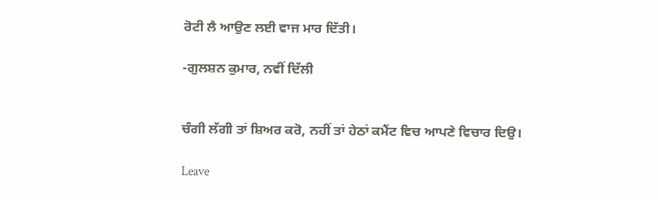ਰੋਟੀ ਲੈ ਆਉਣ ਲਈ ਵਾਜ ਮਾਰ ਦਿੱਤੀ।

-ਗੁਲਸ਼ਨ ਕੁਮਾਰ, ਨਵੀਂ ਦਿੱਲੀ


ਚੰਗੀ ਲੱਗੀ ਤਾਂ ਸ਼ਿਅਰ ਕਰੋ, ਨਹੀਂ ਤਾਂ ਹੇਠਾਂ ਕਮੈਂਟ ਵਿਚ ਆਪਣੇ ਵਿਚਾਰ ਦਿਉ।

Leave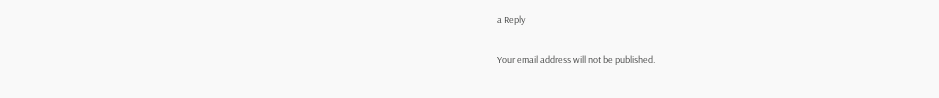a Reply

Your email address will not be published.